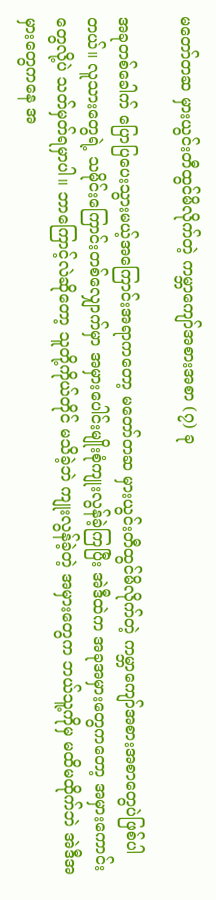မတော်တဆ မှားယွင်းတီထွင်မိလိုက်တဲ့ ကမ္ဘာကျော်အစားအစာ (၇) ခု

အခုတစ်ခေါက် ပြောပြပေးသွားမယ့်အကြောင်းအရာကတော့ မတော်တဆ မှားယွင်းတီထွင်မိလိုက်တဲ့ ကမ္ဘာကျော်အစားအစာတွေပဲဖြစ်ပါတယ်။ လူသားတွေရဲ့ သမိုင်းကြောင်းတစ်လျှောက်မှာ အမှားပေါင်းမျိုးစုံကျုးလွန်ခဲ့ကြပြီး အဲဒီထဲက အခုအမှားတွေကတော့ အမှားကောင်းတွေလို့ပဲ သတ်မှတ်ရမှာပါ။ ဘာကြောင့်လဲဆိုတော့ သူတို့ကိုယ်တိုင် မသိခဲ့ဘဲ ကျုးလွန်ခဲ့တဲ့ အမှားတွေက ဘယ်သူ့ကိုမှ မထိမထိုက်ဘဲ အဲဒီအမှားတွေကနေ အ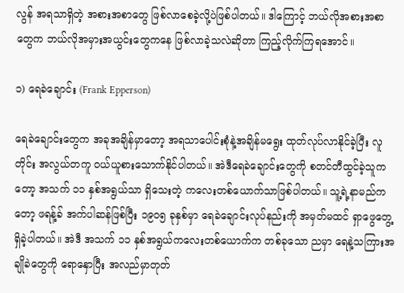လွန် အရသာရှိတဲ့ အစားအစာတွေ ဖြစ်လာစေခဲ့လို့ပဲဖြစ်ပါတယ်။ ဒါကြောင့် ဘယ်လိုအစားအစာတွေက ဘယ်လိုအမှားအယွင်းတွေကနေ ဖြစ်လာခဲ့သလဲဆိုတာ ကြည့်လိုက်ကြရအောင်။

၁) ရေခဲချောင်း (Frank Epperson)

ရေခဲချောင်းတွေက အခုအချိန်မှာတော့ အရသာပေါင်းစုံနဲ့အချိန်မရွေး ထုတ်လုပ်လာနိုင်ခဲ့ပြီး လူတိုင်း အလွယ်တကူ ဝယ်ယူစားသောက်နိုင်ပါတယ်။ အဲဒီရေခဲချောင်းတွေကို စတင်တီထွင်ခဲ့သူကတော့ အသက် ၁၁ နှစ်အရွယ်သာ ရှိသေးတဲ့ ကလေးတစ်ယောက်သာဖြစ်ပါတယ်။ သူ့ရဲ့နာမည်ကတော့ ဖရန့်ခ် အက်ပါဆန်ဖြစ်ပြီး ၁၉၀၅ ခုနှစ်မှာ ရေခဲချောင်းလုပ်နည်းကို အမှတ်မထင် ရှာဖွေတွေ့ရှိခဲ့ပါတယ်။ အဲဒီ အသက် ၁၁ နှစ်အရွယ်ကလေးတစ်ယောက်က တစ်ခုသော ညမှာ ရေနဲ့သကြားအချိုခဲတွေကို ရောနှောပြီး အလည်မှာတုတ်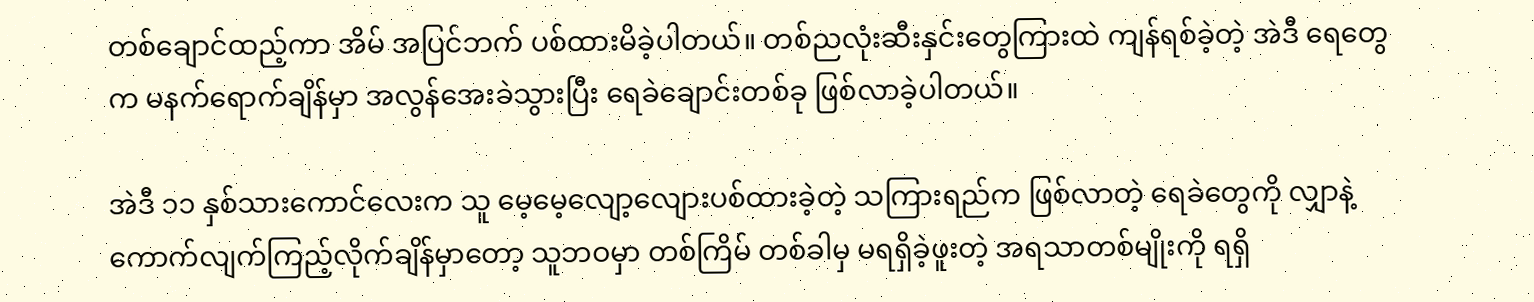တစ်ချောင်ထည့်ကာ အိမ် အပြင်ဘက် ပစ်ထားမိခဲ့ပါတယ်။ တစ်ညလုံးဆီးနှင်းတွေကြားထဲ ကျန်ရစ်ခဲ့တဲ့ အဲဒီ ရေတွေက မနက်ရောက်ချိန်မှာ အလွန်အေးခဲသွားပြီး ရေခဲချောင်းတစ်ခု ဖြစ်လာခဲ့ပါတယ်။

အဲဒီ ၁၁ နှစ်သားကောင်လေးက သူ မေ့မေ့လျော့လျေားပစ်ထားခဲ့တဲ့ သကြားရည်က ဖြစ်လာတဲ့ ရေခဲတွေကို လျှာနဲ့ ကောက်လျက်ကြည့်လိုက်ချိန်မှာတော့ သူဘဝမှာ တစ်ကြိမ် တစ်ခါမှ မရရှိခဲ့ဖူးတဲ့ အရသာတစ်မျိုးကို ရရှိ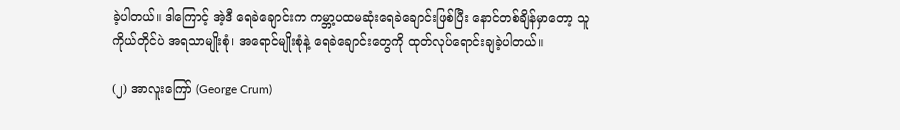ခဲ့ပါတယ်။ ဒါကြောင့် အဲ့ဒီ ရေခဲချောင်းက ကမ္ဘာ့ပထမဆုံးရေခဲချောင်းဖြစ်ပြီး နောင်တစ်ချိန်မှာတော့ သူ ကိုယ်တိုင်ပဲ အရသာမျိုးစုံ၊ အရောင်မျိုးစုံနဲ့ ရေခဲချောင်းတွေကို ထုတ်လုပ်ရောင်းချခဲ့ပါတယ်။

(၂) အာလူးကြော် (George Crum)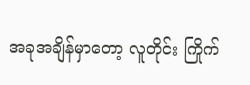အခုအချိန်မှာတော့ လူတိုင်း ကြိုက်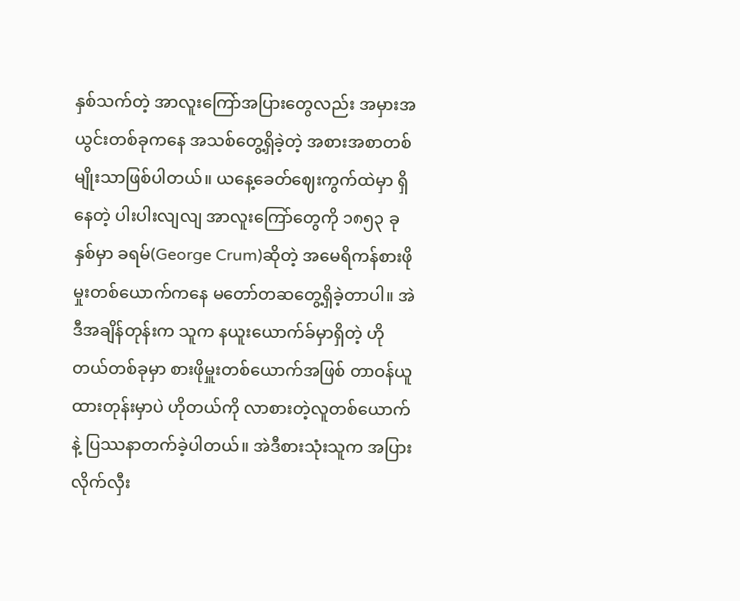နှစ်သက်တဲ့ အာလူးကြော်အပြားတွေလည်း အမှားအယွင်းတစ်ခုကနေ အသစ်တွေ့ရှိခဲ့တဲ့ အစားအစာတစ်မျိုးသာဖြစ်ပါတယ်။ ယနေ့ခေတ်ဈေးကွက်ထဲမှာ ရှိနေတဲ့ ပါးပါးလျလျ အာလူးကြော်တွေကို ၁၈၅၃ ခုနှစ်မှာ ခရမ်(George Crum)ဆိုတဲ့ အမေရိကန်စားဖိုမှုးတစ်ယောက်ကနေ မတော်တဆတွေ့ရှိခဲ့တာပါ။ အဲဒီအချိန်တုန်းက သူက နယူးယောက်ခ်မှာရှိတဲ့ ဟိုတယ်တစ်ခုမှာ စားဖိုမှူးတစ်ယောက်အဖြစ် တာဝန်ယူထားတုန်းမှာပဲ ဟိုတယ်ကို လာစားတဲ့လူတစ်ယောက်နဲ့ ပြဿနာတက်ခဲ့ပါတယ်။ အဲဒီစားသုံးသူက အပြားလိုက်လှီး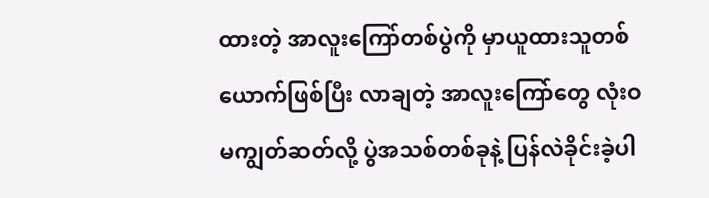ထားတဲ့ အာလူးကြော်တစ်ပွဲကို မှာယူထားသူတစ်ယောက်ဖြစ်ပြီး လာချတဲ့ အာလူးကြော်တွေ လုံးဝမကျွတ်ဆတ်လို့ ပွဲအသစ်တစ်ခုနဲ့ ပြန်လဲခိုင်းခဲ့ပါ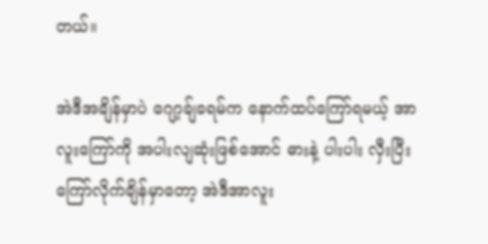တယ်။

အဲဒီအချိန်မှာပဲ ဂျော့ချ်ခရမ်က နောက်ထပ်ကြော်ရမယ့် အာလူးကြော်ကို အပါးလျဆုံးဖြစ်အောင် ဓားနဲ့ ပါးပါး လှီးပြီး ကြော်လိုက်ချိန်မှာတော့ အဲဒီအာလူး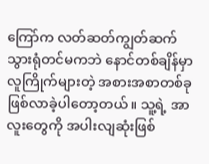ကြော်က လတ်ဆတ်ကျွတ်ဆက်သွားရုံတင်မကဘဲ နောင်တစ်ချိန်မှာ လူကြိုက်များတဲ့ အစားအစာတစ်ခုဖြစ်လာခဲ့ပါတော့တယ်။ သူ့ရဲ့ အာလူးတွေကို အပါးလျဆုံးဖြစ်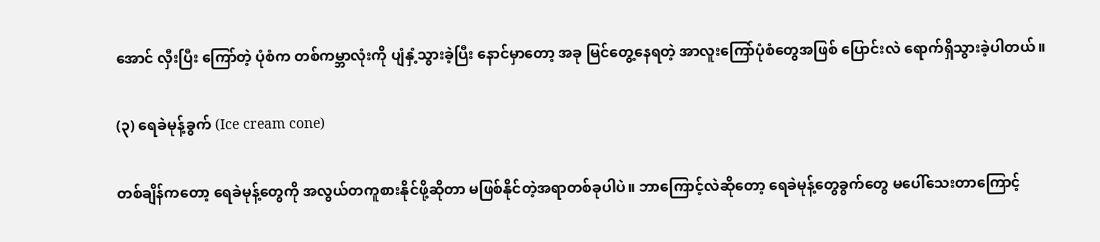အောင် လှီးပြီး ကြော်တဲ့ ပုံစံက တစ်ကမ္ဘာလုံးကို ပျံနှံ့သွားခဲ့ပြီး နောင်မှာတော့ အခု မြင်တွေ့နေရတဲ့ အာလူးကြော်ပုံစံတွေအဖြစ် ပြောင်းလဲ ရောက်ရှိသွားခဲ့ပါတယ်။

(၃) ရေခဲမုန့်ခွက် (Ice cream cone)

တစ်ချိန်ကတော့ ရေခဲမုန့်တွေကို အလွယ်တကူစားနိုင်ဖို့ဆိုတာ မဖြစ်နိုင်တဲ့အရာတစ်ခုပါပဲ။ ဘာကြောင့်လဲဆိုတော့ ရေခဲမုန့်တွေခွက်တွေ မပေါ်သေးတာကြောင့်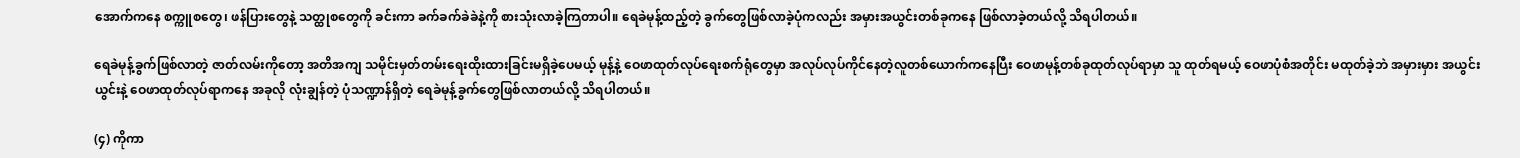အောက်ကနေ စက္ကူစတွေ၊ ဖန်ပြားတွေနဲ့ သတ္ထုစတွေကို ခင်းကာ ခက်ခက်ခဲခဲနဲ့ကို စားသုံးလာခဲ့ကြတာပါ။ ရေခဲမုန့်ထည့်တဲ့ ခွက်တွေဖြစ်လာခဲ့ပုံကလည်း အမှားအယွင်းတစ်ခုကနေ ဖြစ်လာခဲ့တယ်လို့ သိရပါတယ်။

ရေခဲမုန့်ခွက်ဖြစ်လာတဲ့ ဇာတ်လမ်းကိုတော့ အတိအကျ သမိုင်းမှတ်တမ်းရေးထိုးထားခြင်းမရှိခဲ့ပေမယ့် မုန့်နဲ့ ဝေဖာထုတ်လုပ်ရေးစက်ရုံတွေမှာ အလုပ်လုပ်ကိုင်နေတဲ့လူတစ်ယောက်ကနေပြီး ဝေဖာမုန့်တစ်ခုထုတ်လုပ်ရာမှာ သူ ထုတ်ရမယ့် ဝေဖာပုံစံအတိုင်း မထုတ်ခဲ့ဘဲ အမှားမှား အယွင်းယွင်းနဲ့ ဝေဖာထုတ်လုပ်ရာကနေ အခုလို လုံးချွန်တဲ့ ပုံသဏ္ဍာန်ရှိတဲ့ ရေခဲမုန့်ခွက်တွေဖြစ်လာတယ်လို့ သိရပါတယ်။

(၄) ကိုကာ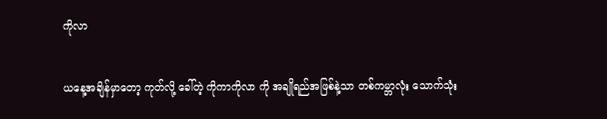ကိုလာ

ယနေ့အချိန်မှာတော့ ကုတ်လို့ ခေါ်တဲ့ ကိုကာကိုလာ ကို အချိုရည်အဖြစ်နဲ့သာ တစ်ကမ္ဘာလုံး သောက်သုံး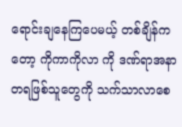ရောင်းချနေကြပေမယ့် တစ်ချိန်ကတော့ ကိုကာကိုလာ ကို ဒဏ်ရာအနာတရဖြစ်သူတွေကို သက်သာလာစေ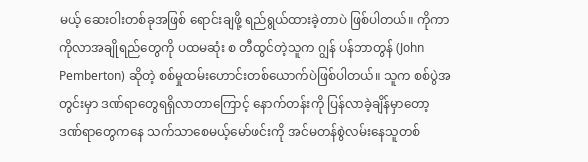မယ့် ဆေးဝါးတစ်ခုအဖြစ် ရောင်းချဖို့ ရည်ရွယ်ထားခဲ့တာပဲ ဖြစ်ပါတယ်။ ကိုကာကိုလာအချိုရည်တွေကို ပထမဆုံး စ တီထွင်တဲ့သူက ဂျွန် ပန်ဘာတွန် (John Pemberton) ဆိုတဲ့ စစ်မှုထမ်းဟောင်းတစ်ယောက်ပဲဖြစ်ပါတယ်။ သူက စစ်ပွဲအတွင်းမှာ ဒဏ်ရာတွေရရှိလာတာကြောင့် နောက်တန်းကို ပြန်လာခဲ့ချိန်မှာတော့ ဒဏ်ရာတွေကနေ သက်သာစေမယ့်မော်ဖင်းကို အင်မတန်စွဲလမ်းနေသူတစ်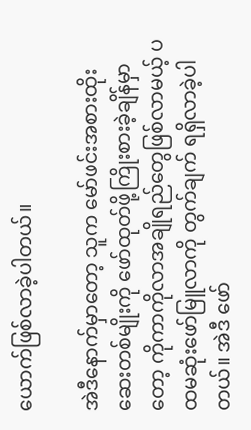ယောက်ဖြစ်လာခဲ့ပါတယ်။

အဲဒီနောက်မှာတော့ သူက မော်ဖင်းအစားထိုး ဆေးတစ်မျိုးကို ဖော်ထုတ်ဖို့ကြိုးစားခဲ့ချိန်မှာတော့ ကိုကာကိုလာအချိုရည်တွေဖြစ်လာမယ့် ပထမဆုံးဖော်မြူလာကို တွက်ချက် ရရှိလာခဲ့ပါတယ်။ အဲဒီ ဖော်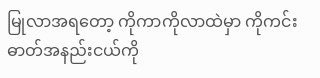မြုလာအရတော့ ကိုကာကိုလာထဲမှာ ကိုကင်းဓာတ်အနည်းငယ်ကို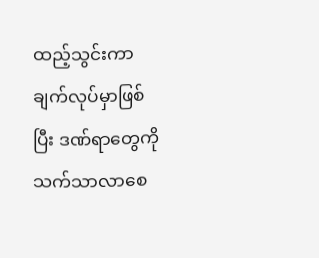ထည့်သွင်းကာ ချက်လုပ်မှာဖြစ်ပြီး ဒဏ်ရာတွေကို သက်သာလာစေ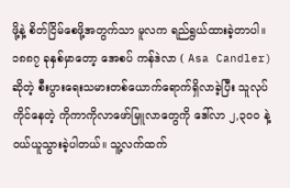ဖို့နဲ့ စိတ်ငြိမ်စေဖို့အတွက်သာ မူလက ရည်ရွယ်ထားခဲ့တာပါ။ ၁၈၈၇ ခုနှစ်မှာတော့ အေစပ် ကန်ဒဲလာ ( Asa Candler) ဆိုတဲ့ စီးပွားရေးသမားတစ်ယောက်ရောက်ရှိလာခဲ့ပြီး သူလုပ်ကိုင်နေတဲ့ ကိုကာကိုလာဖော်မြူလာတွေကို ဒေါ်လာ ၂,၃၀၀ နဲ့ ဝယ်ယူသွားခဲ့ပါတယ်။ သူ့လက်ထက်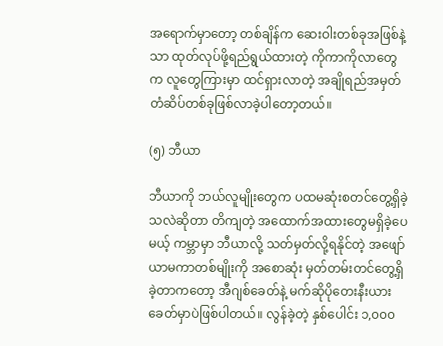အရောက်မှာတော့ တစ်ချိန်က ဆေးဝါးတစ်ခုအဖြစ်နဲ့သာ ထုတ်လုပ်ဖို့ရည်ရွယ်ထားတဲ့ ကိုကာကိုလာတွေက လူတွေကြားမှာ ထင်ရှားလာတဲ့ အချိုရည်အမှတ်တံဆိပ်တစ်ခုဖြစ်လာခဲ့ပါတော့တယ်။

(၅) ဘီယာ

ဘီယာကို ဘယ်လူမျိုးတွေက ပထမဆုံးစတင်တွေ့ရှိခဲ့သလဲဆိုတာ တိကျတဲ့ အထောက်အထားတွေမရှိခဲ့ပေမယ့် ကမ္ဘာမှာ ဘီယာလို့ သတ်မှတ်လို့ရနိုင်တဲ့ အဖျော်ယာမကာတစ်မျိုးကို အစောဆုံး မှတ်တမ်းတင်တွေ့ရှိခဲ့တာကတော့ အီဂျစ်ခေတ်နဲ့ မက်ဆိုပိုတေးနီးယားခေတ်မှာပဲဖြစ်ပါတယ်။ လွန်ခဲ့တဲ့ နှစ်ပေါင်း ၁,၀၀၀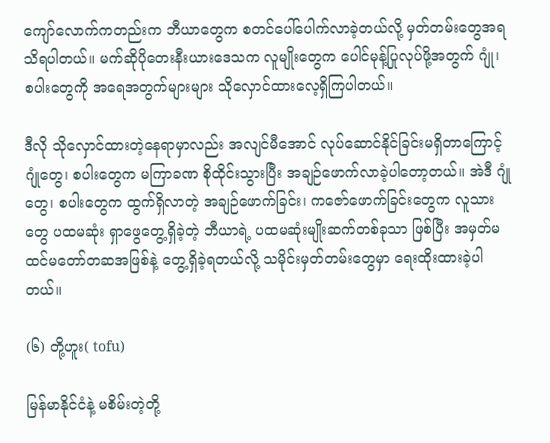ကျော်လောက်ကတည်းက ဘီယာတွေက စတင်ပေါ်ပေါက်လာခဲ့တယ်လို့ မှတ်တမ်းတွေအရ သိရပါတယ်။ မက်ဆိုပိုတေးနီးယားဒေသက လူမျိုးတွေက ပေါင်မုန့်ပြုလုပ်ဖို့အတွက် ဂျုံ၊ စပါးတွေကို အရေအတွက်များများ သိုလှောင်ထားလေ့ရှိကြပါတယ်။

ဒီလို သိုလှောင်ထားတဲ့နေရာမှာလည်း အလျင်မီအောင် လုပ်ဆောင်နိုင်ခြင်းမရှိတာကြောင့် ဂျုံတွေ၊ စပါးတွေက မကြာခဏ စိုထိုင်းသွားပြီး အချဉ်ဖောက်လာခဲ့ပါတော့တယ်။ အဲဒီ ဂျုံတွေ၊ စပါးတွေက ထွက်ရှိလာတဲ့ အချဉ်ဖောက်ခြင်း၊ ကဇော်ဖောက်ခြင်းတွေက လူသားတွေ ပထမဆုံး ရှာဖွေတွေ့ရှိခဲ့တဲ့ ဘီယာရဲ့ ပထမဆုံးမျိုးဆက်တစ်ခုသာ ဖြစ်ပြီး အမှတ်မထင်မတော်တဆအဖြစ်နဲ့ တွေ့ရှိခဲ့ရတယ်လို့ သမိုင်းမှတ်တမ်းတွေမှာ ရေးထိုးထားခဲ့ပါတယ်။

(၆) တို့ဟူး( tofu)

မြန်မာနိုင်ငံနဲ့ မစိမ်းတဲ့တို့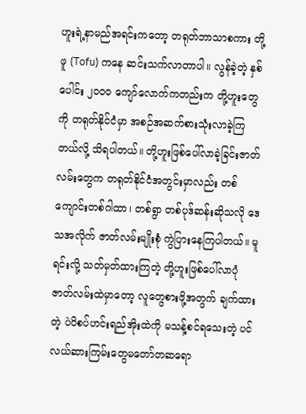ဟူးရဲ့နာမည်အရင်းကတော့ တရုတ်ဘာသာစကား တို့ဖူ (Tofu) ကနေ ဆင်းသက်လာတာပါ။ လွန်ခဲ့တဲ့ နှစ်ပေါင်း ၂၀၀၀ ကျော်လောက်ကတည်းက တို့ဟူးတွေကို တရုတ်နိုင်ငံမှာ အစဉ်အဆက်စားသုံးလာခဲ့ကြတယ်လို့ သိရပါတယ်။ တို့ဟူးဖြစ်ပေါ်လာခဲ့ခြင်းဇာတ်လမ်းတွေက တရုတ်နိုင်ငံအတွင်းမှာလည်း တစ်ကျောင်းတစ်ဂါထာ၊ တစ်ရွာ တစ်ပုဒ်ဆန်းဆိုသလို ဒေသအလိုက် ဇာတ်လမ်းမျိုးစုံ ကွဲပြားနေကြပါတယ်။ မူရင်းလို့ သတ်မှတ်ထားကြတဲ့ တို့ဟူးဖြစ်ပေါ်လာပုံဇာတ်လမ်းထဲမှာတော့ လူတွေစားဖို့အတွက် ချက်ထားတဲ့ ပဲပိစပ်ဟင်းရည်အိုးထဲကို မသန့်စင်ရသေးတဲ့ ပင်လယ်ဆားကြမ်းတွေမတော်တဆရော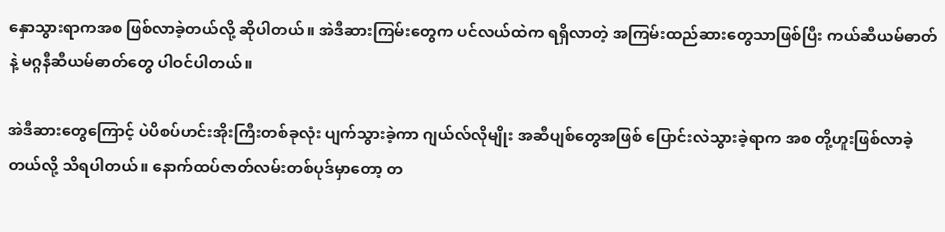နှောသွားရာကအစ ဖြစ်လာခဲ့တယ်လို့ ဆိုပါတယ်။ အဲဒီဆားကြမ်းတွေက ပင်လယ်ထဲက ရရှိလာတဲ့ အကြမ်းထည်ဆားတွေသာဖြစ်ပြီး ကယ်ဆီယမ်ဓာတ်နဲ့ မဂ္ဂနီဆီယမ်ဓာတ်တွေ ပါဝင်ပါတယ်။

အဲဒီဆားတွေကြောင့် ပဲပိစပ်ဟင်းအိုးကြီးတစ်ခုလုံး ပျက်သွားခဲ့ကာ ဂျယ်လ်လိုမျိုး အဆီပျစ်တွေအဖြစ် ပြောင်းလဲသွားခဲ့ရာက အစ တို့ဟူးဖြစ်လာခဲ့တယ်လို့ သိရပါတယ်။ နောက်ထပ်ဇာတ်လမ်းတစ်ပုဒ်မှာတော့ တ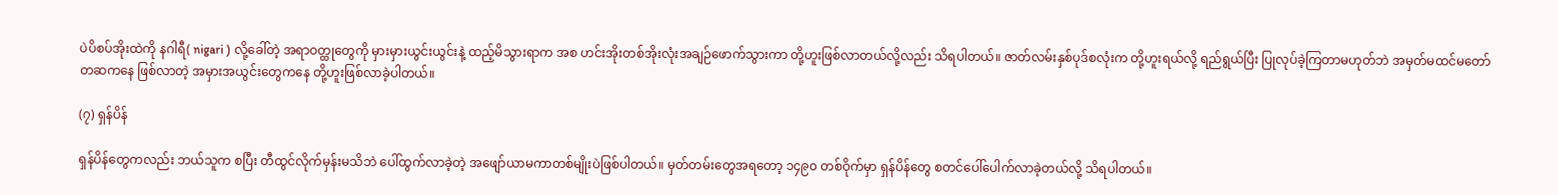ပဲပိစပ်အိုးထဲကို နဂါရီ( nigari ) လို့ခေါ်တဲ့ အရာဝတ္ထုတွေကို မှားမှားယွင်းယွင်းနဲ့ ထည့်မိသွားရာက အစ ဟင်းအိုးတစ်အိုးလုံးအချဉ်ဖောက်သွားကာ တို့ဟူးဖြစ်လာတယ်လို့လည်း သိရပါတယ်။ ဇာတ်လမ်းနှစ်ပုဒ်စလုံးက တို့ဟူးရယ်လို့ ရည်ရွယ်ပြီး ပြုလုပ်ခဲ့ကြတာမဟုတ်ဘဲ အမှတ်မထင်မတော်တဆကနေ ဖြစ်လာတဲ့ အမှားအယွင်းတွေကနေ တို့ဟူးဖြစ်လာခဲ့ပါတယ်။

(၇) ရှန်ပိန်

ရှန်ပိန်တွေကလည်း ဘယ်သူက စပြီး တီထွင်လိုက်မှန်းမသိဘဲ ပေါ်ထွက်လာခဲ့တဲ့ အဖျော်ယာမကာတစ်မျိုးပဲဖြစ်ပါတယ်။ မှတ်တမ်းတွေအရတော့ ၁၄၉၀ တစ်ဝိုက်မှာ ရှန်ပိန်တွေ စတင်ပေါ်ပေါက်လာခဲ့တယ်လို့ သိရပါတယ်။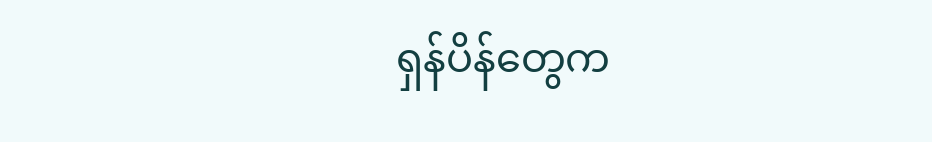ရှန်ပိန်တွေက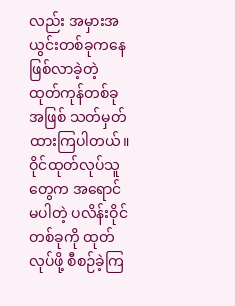လည်း အမှားအယွင်းတစ်ခုကနေ ဖြစ်လာခဲ့တဲ့ ထုတ်ကုန်တစ်ခုအဖြစ် သတ်မှတ်ထားကြပါတယ်။ ဝိုင်ထုတ်လုပ်သူတွေက အရောင်မပါတဲ့ ပလိန်းဝိုင်တစ်ခုကို ထုတ်လုပ်ဖို့ စီစဉ်ခဲ့ကြ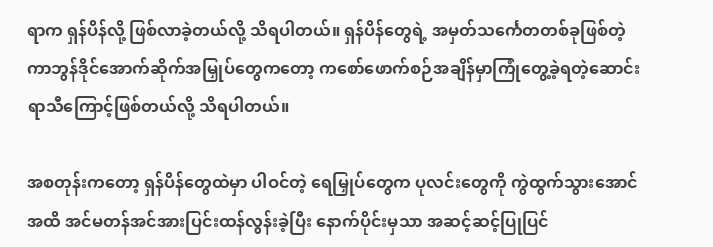ရာက ရှန်ပိန်လို့ ဖြစ်လာခဲ့တယ်လို့ သိရပါတယ်။ ရှန်ပိန်တွေရဲ့ အမှတ်သင်္ကေတတစ်ခုဖြစ်တဲ့ ကာဘွန်ဒိုင်အောက်ဆိုက်အမြှုပ်တွေကတော့ ကစော်ဖောက်စဉ်အချိန်မှာကြုံတွေ့ခဲ့ရတဲ့ဆောင်းရာသီကြောင့်ဖြစ်တယ်လို့ သိရပါတယ်။

အစတုန်းကတော့ ရှန်ပိန်တွေထဲမှာ ပါဝင်တဲ့ ရေမြှုပ်တွေက ပုလင်းတွေကို ကွဲထွက်သွားအောင် အထိ အင်မတန်အင်အားပြင်းထန်လွန်းခဲ့ပြီး နောက်ပိုင်းမှသာ အဆင့်ဆင့်ပြုပြင်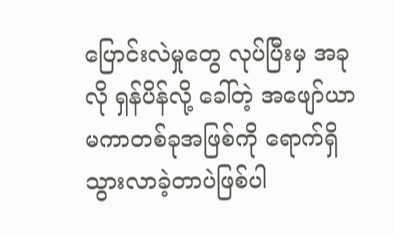ပြောင်းလဲမှုတွေ လုပ်ပြီးမှ အခုလို ရှန်ပိန်လို့ ခေါ်တဲ့ အဖျော်ယာမကာတစ်ခုအဖြစ်ကို ရောက်ရှိသွားလာခဲ့တာပဲဖြစ်ပါ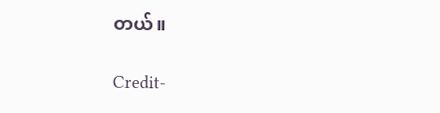တယ်။

Credit-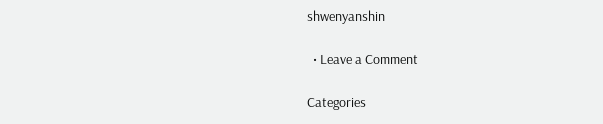shwenyanshin

  • Leave a Comment

Categories